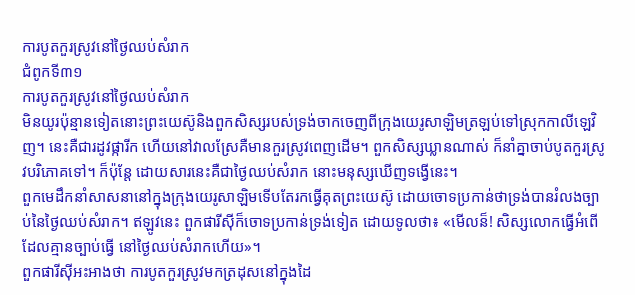ការបូតកួរស្រូវនៅថ្ងៃឈប់សំរាក
ជំពូកទី៣១
ការបូតកួរស្រូវនៅថ្ងៃឈប់សំរាក
មិនយូរប៉ុន្មានទៀតនោះព្រះយេស៊ូនិងពួកសិស្សរបស់ទ្រង់ចាកចេញពីក្រុងយេរូសាឡិមត្រឡប់ទៅស្រុកកាលីឡេវិញ។ នេះគឺជារដូវផ្ការីក ហើយនៅវាលស្រែគឺមានកួរស្រូវពេញដើម។ ពួកសិស្សឃ្លានណាស់ ក៏នាំគ្នាចាប់បូតកួរស្រូវបរិភោគទៅ។ ក៏ប៉ុន្តែ ដោយសារនេះគឺជាថ្ងៃឈប់សំរាក នោះមនុស្សឃើញទង្វើនេះ។
ពួកមេដឹកនាំសាសនានៅក្នុងក្រុងយេរូសាឡិមទើបតែរកធ្វើគុតព្រះយេស៊ូ ដោយចោទប្រកាន់ថាទ្រង់បានរំលងច្បាប់នៃថ្ងៃឈប់សំរាក។ ឥឡូវនេះ ពួកផារីស៊ីក៏ចោទប្រកាន់ទ្រង់ទៀត ដោយទូលថា៖ «មើលន៏! សិស្សលោកធ្វើអំពើ ដែលគ្មានច្បាប់ធ្វើ នៅថ្ងៃឈប់សំរាកហើយ»។
ពួកផារីស៊ីអះអាងថា ការបូតកួរស្រូវមកត្រដុសនៅក្នុងដៃ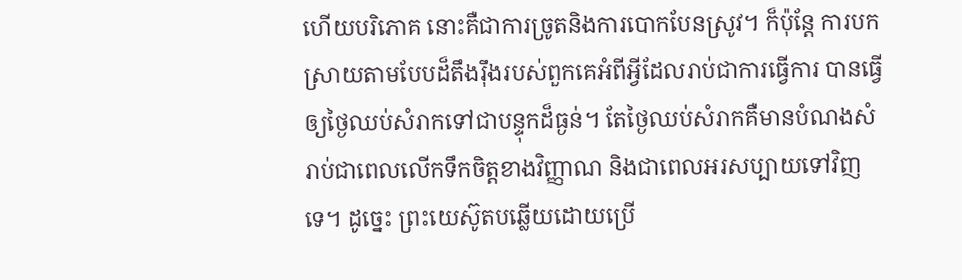ហើយបរិភោគ នោះគឺជាការច្រូតនិងការបោកបែនស្រូវ។ ក៏ប៉ុន្តែ ការបកស្រាយតាមបែបដ៏តឹងរ៉ឹងរបស់ពួកគេអំពីអ្វីដែលរាប់ជាការធ្វើការ បានធ្វើឲ្យថ្ងៃឈប់សំរាកទៅជាបន្ទុកដ៏ធ្ងន់។ តែថ្ងៃឈប់សំរាកគឺមានបំណងសំរាប់ជាពេលលើកទឹកចិត្តខាងវិញ្ញាណ និងជាពេលអរសប្បាយទៅវិញទេ។ ដូច្នេះ ព្រះយេស៊ូតបឆ្លើយដោយប្រើ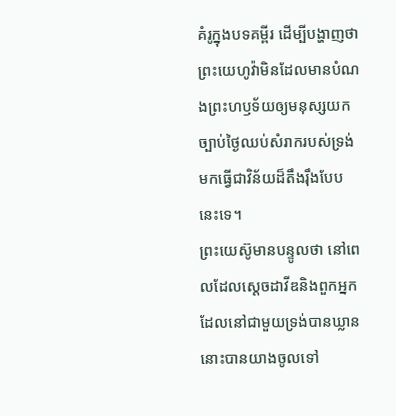គំរូក្នុងបទគម្ពីរ ដើម្បីបង្ហាញថាព្រះយេហូវ៉ាមិនដែលមានបំណងព្រះហឫទ័យឲ្យមនុស្សយកច្បាប់ថ្ងៃឈប់សំរាករបស់ទ្រង់ មកធ្វើជាវិន័យដ៏តឹងរ៉ឹងបែបនេះទេ។
ព្រះយេស៊ូមានបន្ទូលថា នៅពេលដែលស្តេចដាវីឌនិងពួកអ្នកដែលនៅជាមួយទ្រង់បានឃ្លាន នោះបានយាងចូលទៅ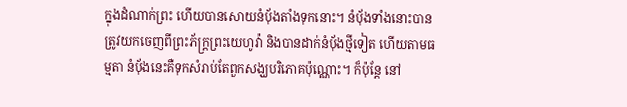ក្នុងដំណាក់ព្រះ ហើយបានសោយនំប៉័ងតាំងទុកនោះ។ នំប៉័ងទាំងនោះបានត្រូវយកចេញពីព្រះភ័ក្ដ្រព្រះយេហូវ៉ា និងបានដាក់នំប៉័ងថ្មីទៀត ហើយតាមធម្មតា នំប៉័ងនេះគឺទុកសំរាប់តែពួកសង្ឃបរិភោគប៉ុណ្ណោះ។ ក៏ប៉ុន្តែ នៅ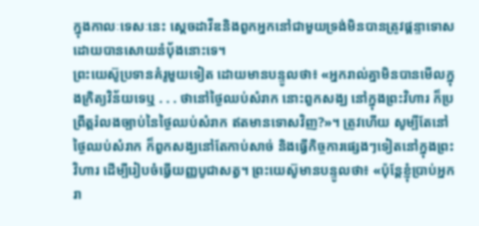ក្នុងកាលៈទេសៈនេះ ស្តេចដាវីឌនិងពួកអ្នកនៅជាមួយទ្រង់មិនបានត្រូវផ្ដន្ទាទោសដោយបានសោយនំប៉័ងនោះទេ។
ព្រះយេស៊ូប្រទានគំរូមួយទៀត ដោយមានបន្ទូលថា៖ «អ្នករាល់គ្នាមិនបានមើលក្នុងក្រិត្យវិន័យទេឬ . . . ថានៅថ្ងៃឈប់សំរាក នោះពួកសង្ឃ នៅក្នុងព្រះវិហារ ក៏ប្រព្រឹត្តរំលងច្បាប់នៃថ្ងៃឈប់សំរាក ឥតមានទោសវិញ?»។ ត្រូវហើយ សូម្បីតែនៅថ្ងៃឈប់សំរាក ក៏ពួកសង្ឃនៅតែកាប់សាច់ និងធ្វើកិច្ចការផ្សេងៗទៀតនៅក្នុងព្រះវិហារ ដើម្បីរៀបចំធ្វើយញ្ញបូជាសត្វ។ ព្រះយេស៊ូមានបន្ទូលថា៖ «ប៉ុន្តែខ្ញុំប្រាប់អ្នករា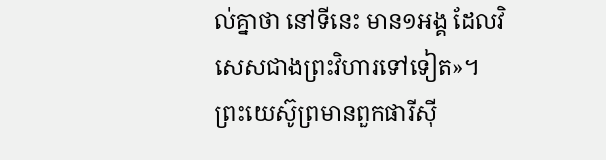ល់គ្នាថា នៅទីនេះ មាន១អង្គ ដែលវិសេសជាងព្រះវិហារទៅទៀត»។
ព្រះយេស៊ូព្រមានពួកផារីស៊ី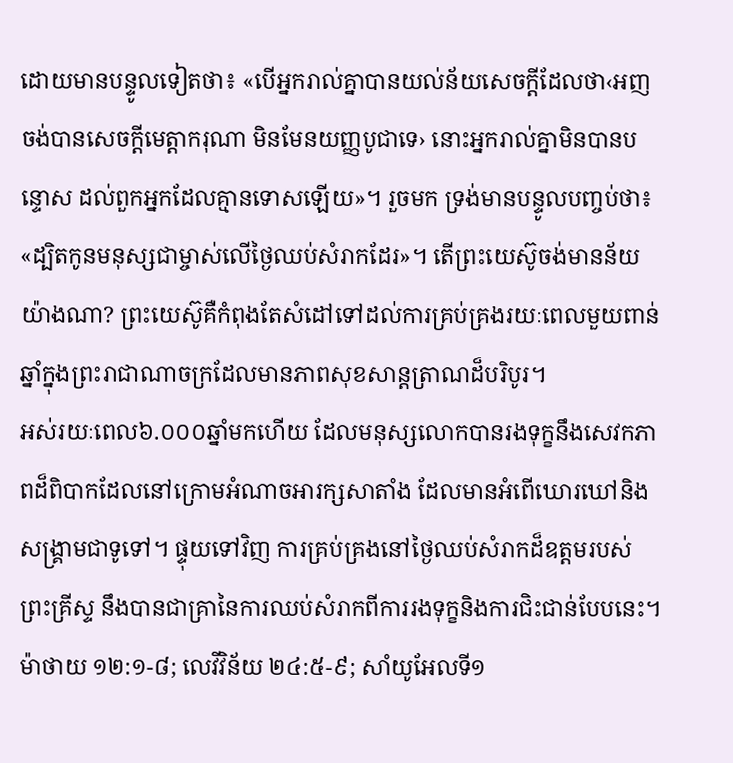ដោយមានបន្ទូលទៀតថា៖ «បើអ្នករាល់គ្នាបានយល់ន័យសេចក្ដីដែលថា‹អញចង់បានសេចក្ដីមេត្ដាករុណា មិនមែនយញ្ញបូជាទេ› នោះអ្នករាល់គ្នាមិនបានបន្ទោស ដល់ពួកអ្នកដែលគ្មានទោសឡើយ»។ រួចមក ទ្រង់មានបន្ទូលបញ្ចប់ថា៖ «ដ្បិតកូនមនុស្សជាម្ចាស់លើថ្ងៃឈប់សំរាកដែរ»។ តើព្រះយេស៊ូចង់មានន័យយ៉ាងណា? ព្រះយេស៊ូគឺកំពុងតែសំដៅទៅដល់ការគ្រប់គ្រងរយៈពេលមួយពាន់ឆ្នាំក្នុងព្រះរាជាណាចក្រដែលមានភាពសុខសាន្តត្រាណដ៏បរិបូរ។
អស់រយៈពេល៦.០០០ឆ្នាំមកហើយ ដែលមនុស្សលោកបានរងទុក្ខនឹងសេវកភាពដ៏ពិបាកដែលនៅក្រោមអំណាចអារក្សសាតាំង ដែលមានអំពើឃោរឃៅនិងសង្គ្រាមជាទូទៅ។ ផ្ទុយទៅវិញ ការគ្រប់គ្រងនៅថ្ងៃឈប់សំរាកដ៏ឧត្តមរបស់ព្រះគ្រីស្ទ នឹងបានជាគ្រានៃការឈប់សំរាកពីការរងទុក្ខនិងការជិះជាន់បែបនេះ។ ម៉ាថាយ ១២:១-៨; លេវីវិន័យ ២៤:៥-៩; សាំយូអែលទី១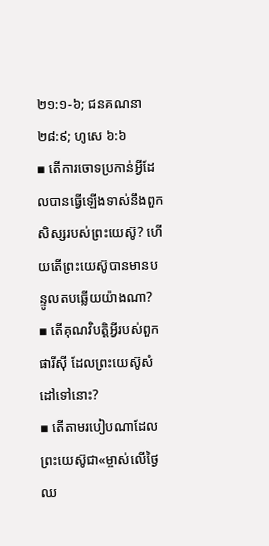២១:១-៦; ជនគណនា ២៨:៩; ហូសេ ៦:៦
▪ តើការចោទប្រកាន់អ្វីដែលបានធ្វើឡើងទាស់នឹងពួកសិស្សរបស់ព្រះយេស៊ូ? ហើយតើព្រះយេស៊ូបានមានបន្ទូលតបឆ្លើយយ៉ាងណា?
▪ តើគុណវិបត្ដិអ្វីរបស់ពួកផារីស៊ី ដែលព្រះយេស៊ូសំដៅទៅនោះ?
▪ តើតាមរបៀបណាដែលព្រះយេស៊ូជា«ម្ចាស់លើថ្ងៃឈ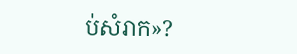ប់សំរាក»?